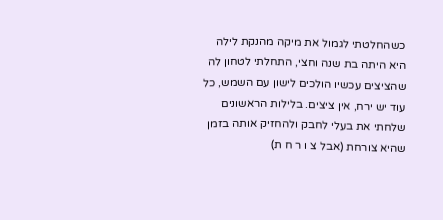כשהחלטתי לגמול את מיקה מהנקת לילה היא היתה בת שנה וחצי, התחלתי לטחון לה שהציצים עכשיו הולכים לישון עם השמש, כל עוד יש ירח, אין ציצים. בלילות הראשונים שלחתי את בעלי לחבק ולהחזיק אותה בזמן שהיא צורחת (אבל צ ו ר ח ת)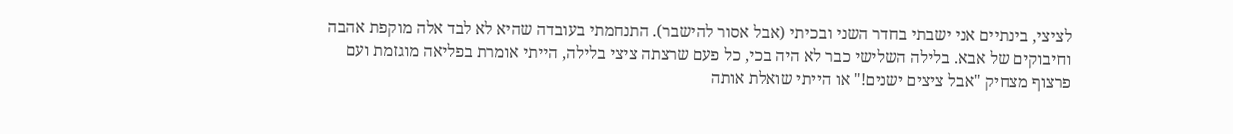לציצי, בינתיים אני ישבתי בחדר השני ובכיתי (אבל אסור להישבר). התנחמתי בעובדה שהיא לא לבד אלה מוקפת אהבה וחיבוקים של אבא. בלילה השלישי כבר לא היה בכי, כל פעם שרצתה ציצי בלילה, הייתי אומרת בפליאה מוגזמת ועם פרצוף מצחיק "אבל ציצים ישנים!" או הייתי שואלת אותה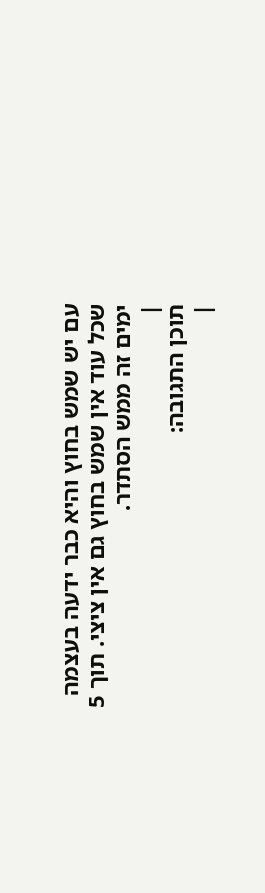עם יש שמש בחוץ והיא כבר ידעה בעצמה שכל עוד אין שמש בחוץ גם אין ציצי. תוך 5 ימים זה ממש הסתדר.
|
תוכן התגובה:
|